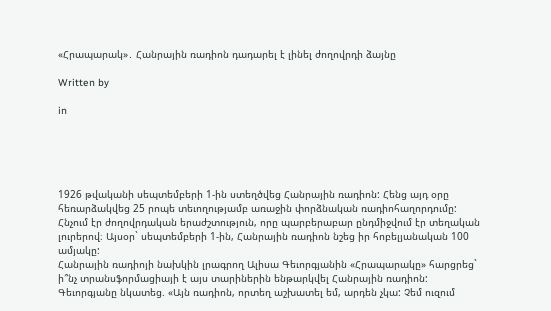«Հրապարակ»․ Հանրային ռադիոն դադարել է լինել ժողովրդի ձայնը

Written by

in





1926 թվականի սեպտեմբերի 1-ին ստեղծվեց Հանրային ռադիոն: Հենց այդ օրը հեռարձակվեց 25 րոպե տեւողությամբ առաջին փորձնական ռադիոհաղորդումը: Հնչում էր ժողովրդական երաժշտություն, որը պարբերաբար ընդմիջվում էր տեղական լուրերով։ Այսօր` սեպտեմբերի 1-ին, Հանրային ռադիոն նշեց իր հոբելյանական 100 ամյակը:
Հանրային ռադիոյի նախկին լրագրող Ալիսա Գեւորգյանին «Հրապարակը» հարցրեց` ի՞նչ տրանսֆորմացիայի է այս տարիներին ենթարկվել Հանրային ռադիոն: Գեւորգյանը նկատեց. «Այն ռադիոն, որտեղ աշխատել եմ, արդեն չկա: Չեմ ուզում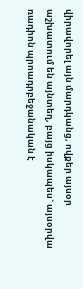վիրավորել այն մարդկանց, ովքեր այսօր աշխատում են այնտեղ, բայց իսկապես` այսօրվա ռադիոն պրոադրբեջանական է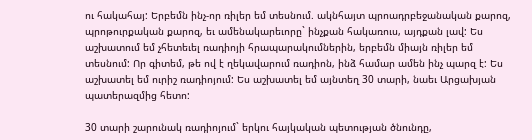ու հակահայ: Երբեմն ինչ-որ ռիլեր եմ տեսնում. ակնհայտ պրոադրբեջանական քարոզ, պրոթուրքական քարոզ, եւ ամենակարեւորը` ինչքան հակառուս, այդքան լավ: Ես աշխատում եմ չհետեւել ռադիոյի հրապարակումներին, երբեմն միայն ռիլեր եմ տեսնում: Որ գիտեմ, թե ով է ղեկավարում ռադիոն, ինձ համար ամեն ինչ պարզ է: Ես աշխատել եմ ուրիշ ռադիոյում: Ես աշխատել եմ այնտեղ 30 տարի, նաեւ Արցախյան պատերազմից հետո:

30 տարի շարունակ ռադիոյում` երկու հայկական պետության ծնունդը,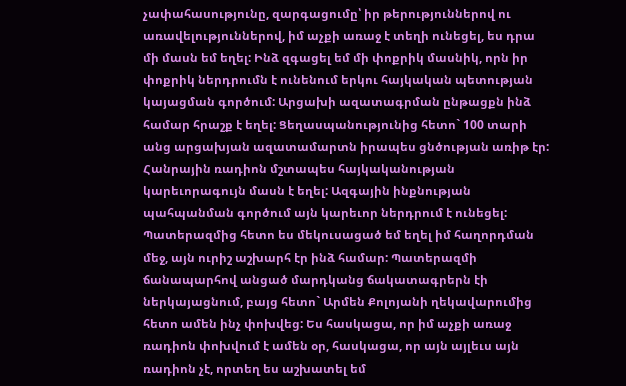չափահասությունը, զարգացումը՝ իր թերություններով ու առավելություններով, իմ աչքի առաջ է տեղի ունեցել, ես դրա մի մասն եմ եղել: Ինձ զգացել եմ մի փոքրիկ մասնիկ, որն իր փոքրիկ ներդրումն է ունենում երկու հայկական պետության կայացման գործում: Արցախի ազատագրման ընթացքն ինձ համար հրաշք է եղել: Ցեղասպանությունից հետո` 100 տարի անց արցախյան ազատամարտն իրապես ցնծության առիթ էր: Հանրային ռադիոն մշտապես հայկականության կարեւորագույն մասն է եղել: Ազգային ինքնության պահպանման գործում այն կարեւոր ներդրում է ունեցել: Պատերազմից հետո ես մեկուսացած եմ եղել իմ հաղորդման մեջ, այն ուրիշ աշխարհ էր ինձ համար: Պատերազմի ճանապարհով անցած մարդկանց ճակատագրերն էի ներկայացնում, բայց հետո` Արմեն Քոլոյանի ղեկավարումից հետո ամեն ինչ փոխվեց: Ես հասկացա, որ իմ աչքի առաջ ռադիոն փոխվում է ամեն օր, հասկացա, որ այն այլեւս այն ռադիոն չէ, որտեղ ես աշխատել եմ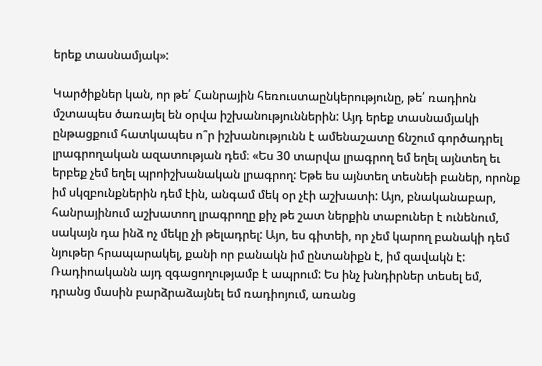երեք տասնամյակ»:

Կարծիքներ կան, որ թե՛ Հանրային հեռուստաընկերությունը, թե՛ ռադիոն մշտապես ծառայել են օրվա իշխանություններին: Այդ երեք տասնամյակի ընթացքում հատկապես ո՞ր իշխանությունն է ամենաշատը ճնշում գործադրել լրագրողական ազատության դեմ։ «Ես 30 տարվա լրագրող եմ եղել այնտեղ եւ երբեք չեմ եղել պրոիշխանական լրագրող: Եթե ես այնտեղ տեսնեի բաներ, որոնք իմ սկզբունքներին դեմ էին, անգամ մեկ օր չէի աշխատի: Այո, բնականաբար, հանրայինում աշխատող լրագրողը քիչ թե շատ ներքին տաբուներ է ունենում, սակայն դա ինձ ոչ մեկը չի թելադրել: Այո, ես գիտեի, որ չեմ կարող բանակի դեմ նյութեր հրապարակել, քանի որ բանակն իմ ընտանիքն է, իմ զավակն է: Ռադիոականն այդ զգացողությամբ է ապրում: Ես ինչ խնդիրներ տեսել եմ, դրանց մասին բարձրաձայնել եմ ռադիոյում, առանց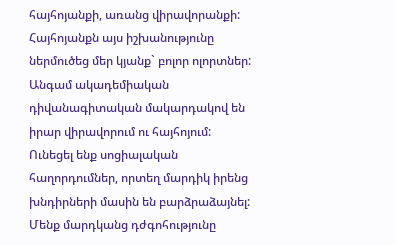հայհոյանքի, առանց վիրավորանքի: Հայհոյանքն այս իշխանությունը ներմուծեց մեր կյանք` բոլոր ոլորտներ: Անգամ ակադեմիական դիվանագիտական մակարդակով են իրար վիրավորում ու հայհոյում: Ունեցել ենք սոցիալական հաղորդումներ, որտեղ մարդիկ իրենց խնդիրների մասին են բարձրաձայնել: Մենք մարդկանց դժգոհությունը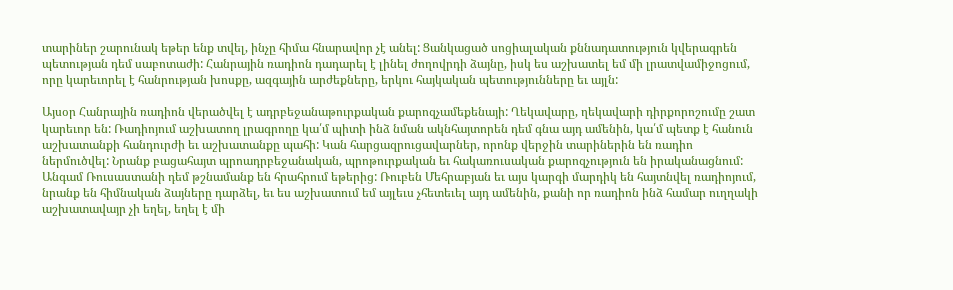տարիներ շարունակ եթեր ենք տվել, ինչը հիմա հնարավոր չէ անել: Ցանկացած սոցիալական քննադատություն կվերագրեն պետության դեմ սաբոտաժի: Հանրային ռադիոն դադարել է լինել ժողովրդի ձայնը, իսկ ես աշխատել եմ մի լրատվամիջոցում, որը կարեւորել է հանրության խոսքը, ազգային արժեքները, երկու հայկական պետությունները եւ այլն:

Այսօր Հանրային ռադիոն վերածվել է ադրբեջանաթուրքական քարոզչամեքենայի: Ղեկավարը, ղեկավարի դիրքորոշումը շատ կարեւոր են: Ռադիոյում աշխատող լրագրողը կա՛մ պիտի ինձ նման ակնհայտորեն դեմ գնա այդ ամենին, կա՛մ պետք է հանուն աշխատանքի հանդուրժի եւ աշխատանքը պահի: Կան հարցազրուցավարներ, որոնք վերջին տարիներին են ռադիո ներմուծվել: Նրանք բացահայտ պրոադրբեջանական, պրոթուրքական եւ հակառուսական քարոզչություն են իրականացնում: Անգամ Ռուսաստանի դեմ թշնամանք են հրահրում եթերից: Ռուբեն Մեհրաբյան եւ այս կարգի մարդիկ են հայտնվել ռադիոյում, նրանք են հիմնական ձայները դարձել, եւ ես աշխատում եմ այլեւս չհետեւել այդ ամենին, քանի որ ռադիոն ինձ համար ուղղակի աշխատավայր չի եղել, եղել է մի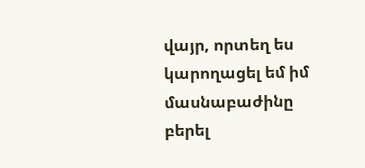վայր, որտեղ ես կարողացել եմ իմ մասնաբաժինը բերել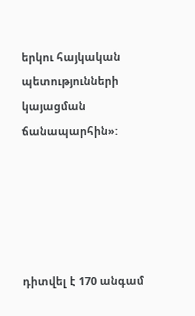երկու հայկական պետությունների կայացման ճանապարհին»:





դիտվել է 170 անգամ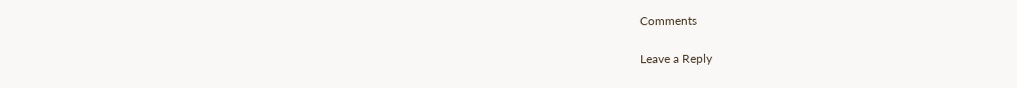Comments

Leave a Reply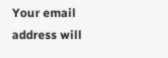Your email address will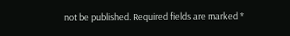not be published. Required fields are marked *